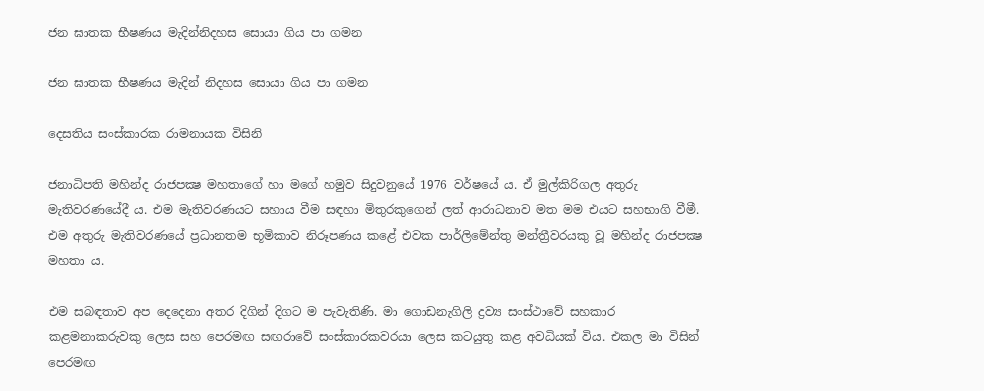ජන ඝාතක භීෂණය මැදින්නිදහස සොයා ගිය පා ගමන

ජන ඝාතක භීෂණය මැදින් නිදහස සොයා ගිය පා ගමන

දෙසතිය සංස්කාරක රාමනායක විසිනි

ජනාධිපති මහින්ද රාජපක්‍ෂ මහතාගේ හා මගේ හමුව සිදුවනුයේ 1976 වර්ෂයේ ය. ඒ මුල්කිරිගල අතුරු මැතිවරණයේදී ය. එම මැතිවරණයට සහාය වීම සඳහා මිතුරකුගෙන් ලත් ආරාධනාව මත මම එයට සහභාගි වීමී. එම අතුරු මැතිවරණයේ ප්‍රධානතම භූමිකාව නිරූපණය කළේ එවක පාර්ලිමේන්තු මන්ත්‍රීවරයකු වූ මහින්ද රාජපක්‍ෂ මහතා ය.

එම සබඳතාව අප දෙදෙනා අතර දිගින් දිගට ම පැවැතිණි. මා ගොඩනැගිලි ද්‍රව්‍ය සංස්ථාවේ සහකාර කළමනාකරුවකු ලෙස සහ පෙරමඟ සඟරාවේ සංස්කාරකවරයා ලෙස කටයුතු කළ අවධියක් විය. එකල මා විසින් පෙරමඟ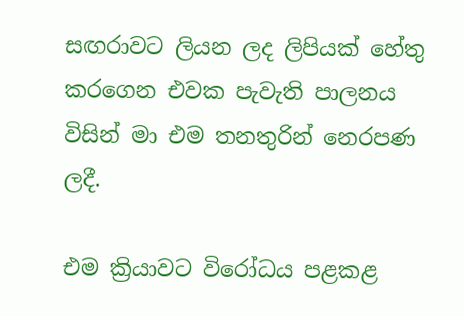සඟරාවට ලියන ලද ලිපියක් හේතු කරගෙන එවක පැවැති පාලනය විසින් මා එම තනතුරින් නෙරපණ ලදී.

එම ක්‍රියාවට විරෝධය පළකළ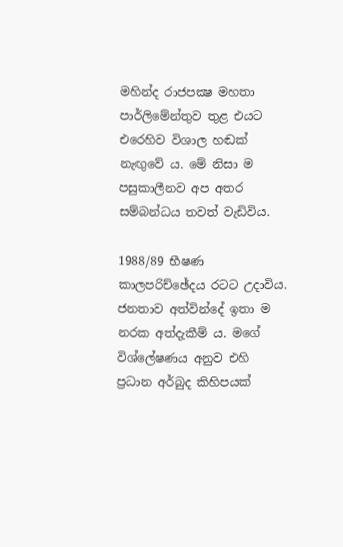මහින්ද රාජපක්‍ෂ මහතා පාර්ලිමේන්තුව තුළ එයට එරෙහිව විශාල හඬක් නැඟුවේ ය. මේ නිසා ම පසුකාලීනව අප අතර සම්බන්ධය තවත් වැඩිවිය.

1988/89 භීෂණ කාලපරිච්ඡේදය රටට උදාවිය. ජනතාව අත්වින්දේ ඉතා ම නරක අත්දැකීම් ය. මගේ විශ්ලේෂණය අනුව එහි ප්‍රධාන අර්බුද කිහිපයක්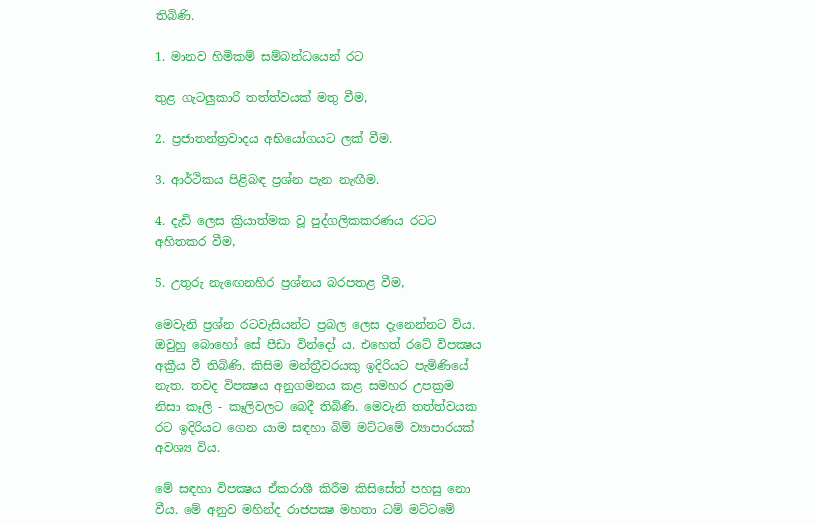තිබිණි.

1. මානව හිමිකම් සම්බන්ධයෙන් රට

තුළ ගැටලුකාරි තත්ත්වයක් මතු වීම,

2. ප්‍රජාතන්ත්‍රවාදය අභියෝගයට ලක් වීම.

3. ආර්ථිකය පිළිබඳ ප්‍රශ්න පැන නැඟීම.

4. දැඩි ලෙස ක්‍රියාත්මක වූ පුද්ගලිකකරණය රටට අහිතකර වීම,

5. උතුරු නැඟෙනහිර ප්‍රශ්නය බරපතළ වීම,

මෙවැනි ප්‍රශ්න රටවැසියන්ට ප්‍රබල ලෙස දැනෙන්නට විය. ඔවුහු බොහෝ සේ පීඩා වින්දෝ ය. එහෙත් රටේ විපක්‍ෂය අක්‍රීය වී තිබිණි. කිසිම මන්ත්‍රීවරයකු ඉදිරියට පැමිණියේ නැත. තවද විපක්‍ෂය අනුගමනය කළ සමහර උපක්‍රම නිසා කෑලි - කෑලිවලට බෙදී තිබිණි. මෙවැනි තත්ත්වයක රට ඉදිරියට ගෙන යාම සඳහා බිම් මට්ටමේ ව්‍යාපාරයක් අවශ්‍ය විය.

මේ සඳහා විපක්‍ෂය ඒකරාශී කිරීම කිසිසේත් පහසු නො වීය. මේ අනුව මහින්ද රාජපක්‍ෂ මහතා ධම් මට්ටමේ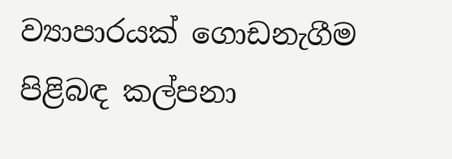ව්‍යාපාරයක් ගොඩනැගීම පිළිබඳ කල්පනා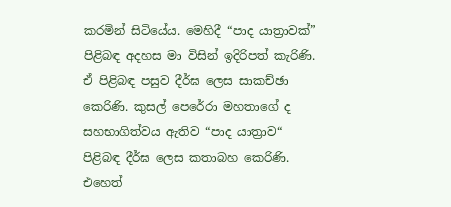කරමින් සිටියේය. මෙහිදී “පාද යාත්‍රාවක්” පිළිබඳ අදහස මා විසින් ඉදිරිපත් කැරිණි. ඒ පිළිබඳ පසුව දීර්ඝ ලෙස සාකච්ඡා කෙරිණි. කුසල් පෙරේරා මහතාගේ ද සහභාගිත්වය ඇතිව “පාද යාත්‍රාව“ පිළිබඳ දීර්ඝ ලෙස කතාබහ කෙරිණි. එහෙත්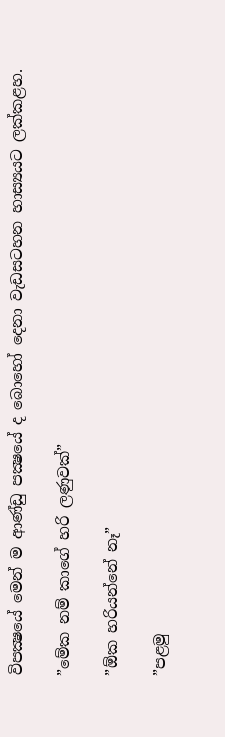විපක්‍ෂයේ මෙන් ම ආණ්ඩු පක්‍ෂයේ ද බොහෝ දෙනා වැඩසටහන හාස්‍යයට ලක්කළහ.

”මේක නම් කාගේ හරි ලණුවක්”

”ඕක හරියන්නේ නෑ”

”පළමු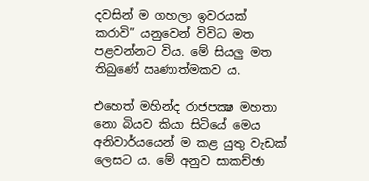දවසින් ම ගහලා ඉවරයක් කරාවි” යනුවෙන් විවිධ මත පළවන්නට විය. මේ සියලු මත තිබුණේ ඍණාත්මකව ය.

එහෙත් මහින්ද රාජපක්‍ෂ මහතා නො බියව කියා සිටියේ මෙය අනිවාර්යයෙන් ම කළ යුතු වැඩක් ලෙසට ය. මේ අනුව සාකච්ඡා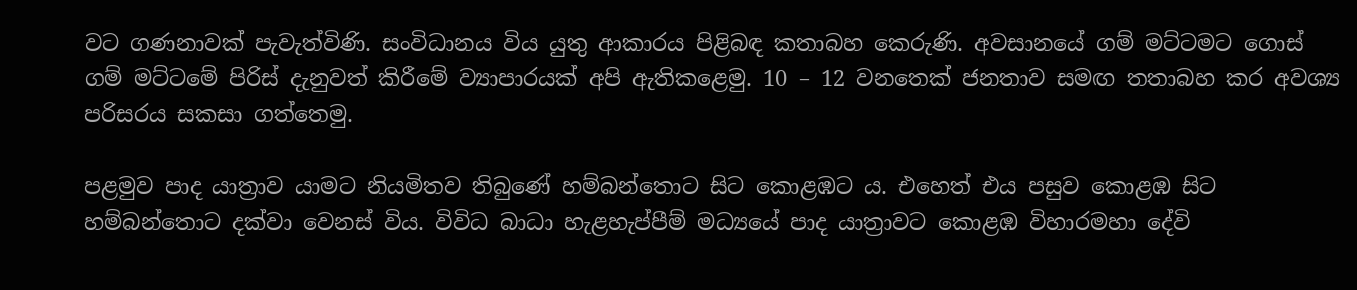වට ගණනාවක් පැවැත්විණි. සංවිධානය විය යුතු ආකාරය පිළිබඳ කතාබහ කෙරුණි. අවසානයේ ගම් මට්ටමට ගොස් ගම් මට්ටමේ පිරිස් දැනුවත් කිරීමේ ව්‍යාපාරයක් අපි ඇතිකළෙමු. 10 – 12 වනතෙක් ජනතාව සමඟ තතාබහ කර අවශ්‍ය පරිසරය සකසා ගත්තෙමු.

පළමුව පාද යාත්‍රාව යාමට නියමිතව තිබුණේ හම්බන්තොට සිට කොළඹට ය. එහෙත් එය පසුව කොළඹ සිට හම්බන්තොට දක්වා වෙනස් විය. විවිධ බාධා හැළහැප්පීම් මධ්‍යයේ පාද යාත්‍රාවට කොළඹ විහාරමහා දේවි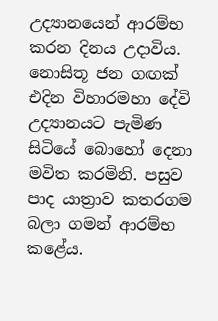උද්‍යානයෙන් ආරම්භ කරන දිනය උදාවිය. නොසිතූ ජන ගඟක් එදින විහාරමහා දේවි උද්‍යානයට පැමිණ සිටියේ බොහෝ දෙනා මවිත කරමිනි. පසුව පාද යාත්‍රාව කතරගම බලා ගමන් ආරම්භ කළේය.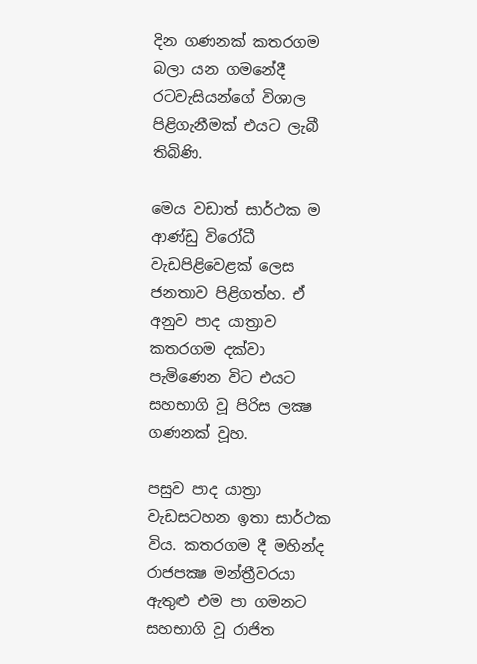දින ගණනක් කතරගම බලා යන ගමනේදී රටවැසියන්ගේ විශාල පිළිගැනීමක් එයට ලැබී තිබිණි.

මෙය වඩාත් සාර්ථක ම ආණ්ඩු විරෝධී වැඩපිළිවෙළක් ලෙස ජනතාව පිළිගත්හ. ඒ අනුව පාද යාත්‍රාව කතරගම දක්වා පැමිණෙන විට එයට සහභාගි වූ පිරිස ලක්‍ෂ ගණනක් වූහ.

පසුව පාද යාත්‍රා වැඩසටහන ඉතා සාර්ථක විය. කතරගම දී මහින්ද රාජපක්‍ෂ මන්ත්‍රීවරයා ඇතුළු එම පා ගමනට සහභාගි වූ රාජිත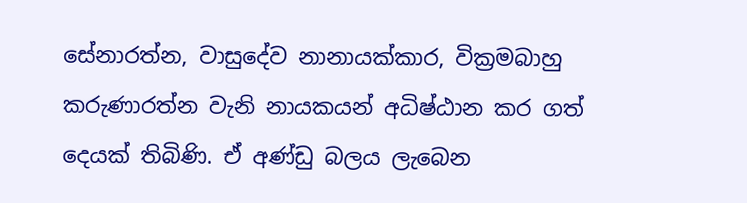සේනාරත්න, වාසුදේව නානායක්කාර, වික්‍රමබාහු කරුණාරත්න වැනි නායකයන් අධිෂ්ඨාන කර ගත් දෙයක් තිබිණි. ඒ අණ්ඩු බලය ලැබෙන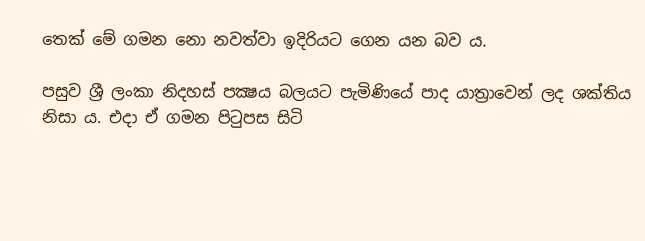තෙක් මේ ගමන නො නවත්වා ඉදිරියට ගෙන යන බව ය.

පසුව ශ්‍රී ලංකා නිදහස් පක්‍ෂය බලයට පැමිණියේ පාද යාත්‍රාවෙන් ලද ශක්තිය නිසා ය. එදා ඒ ගමන පිටුපස සිටි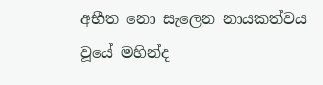අභීත නො සැලෙන නායකත්වය වූයේ මහින්ද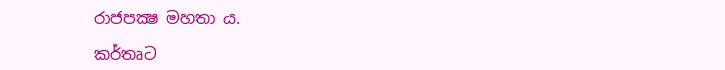රාජපක්‍ෂ මහතා ය.

කර්තෘට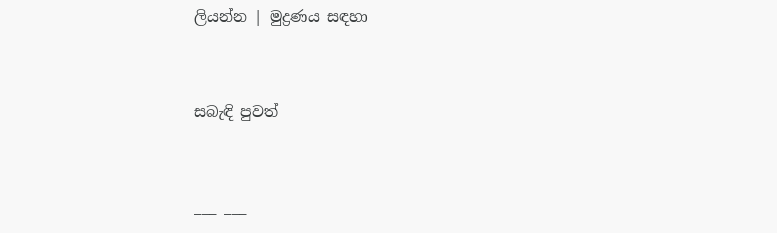ලියන්න | මුද්‍රණය සඳහා


සබැඳි පුවත්


___ ___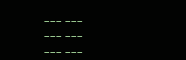___ ___
___ ___
___ ___